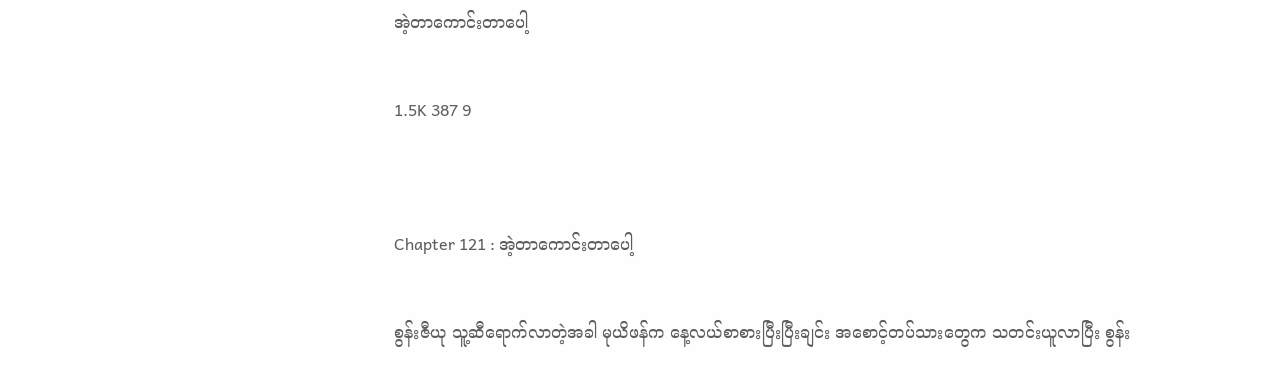အဲ့တာကောင်းတာပေါ့

1.5K 387 9


Chapter 121 : အဲ့တာကောင်းတာပေါ့

စွန်းဇီယု သူ့ဆီရောက်လာတဲ့အခါ မုယိဖန်က နေ့လယ်စာစားပြီးပြီးချင်း အစောင့်တပ်သားတွေက သတင်းယူလာပြီး စွန်း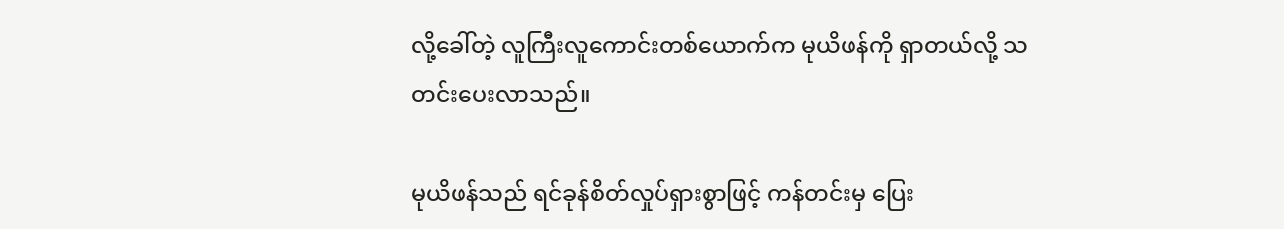လို့ခေါ်တဲ့ လူကြီးလူကောင်းတစ်ယောက်က မုယိဖန်ကို ရှာတယ်လို့ သတင်းပေးလာသည်။

မုယိဖန်သည် ရင်ခုန်စိတ်လှုပ်ရှားစွာဖြင့် ကန်တင်းမှ ပြေး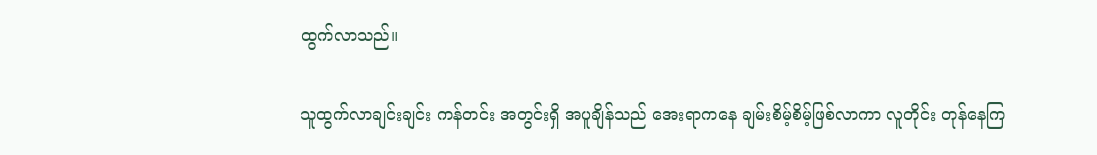ထွက်လာသည်။

သူထွက်လာချင်းချင်း ကန်တင်း အတွင်းရှိ အပူချိန်သည် အေးရာကနေ ချမ်းစိမ့်စိမ့်ဖြစ်လာကာ လူတိုင်း တုန်နေကြ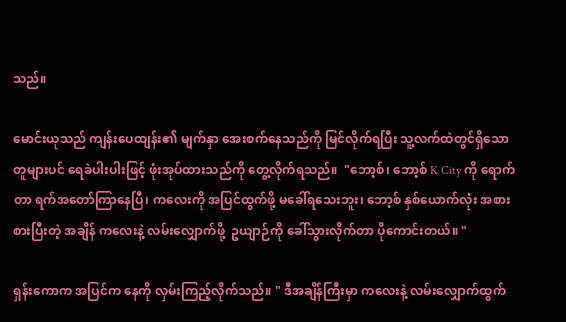သည်။

မောင်းယုသည် ကျန်းပေထျန်း၏ မျက်နှာ အေးစက်နေသည်ကို မြင်လိုက်ရပြီး သူ့လက်ထဲတွင်ရှိသော တူများပင် ရေခဲပါးပါးဖြင့် ဖုံးအုပ်ထားသည်ကို တွေ့လိုက်ရသည်။  "ဘော့စ်၊ ဘော့စ် K City ကို ရောက်တာ ရက်အတော်ကြာနေပြီ၊ ကလေးကို အပြင်ထွက်ဖို့ မခေါ်ရသေးဘူး၊ ဘော့စ် နှစ်ယောက်လုံး အစားစားပြီးတဲ့ အချိန် ကလေးနဲ့ လမ်းလျှောက်ဖို့  ဥယျာဉ်ကို ခေါ်သွားလိုက်တာ ပိုကောင်းတယ်။ "

ရှန်းကောက အပြင်က နေကို လှမ်းကြည့်လိုက်သည်။ " ဒီအချိန်ကြီးမှာ ကလေးနဲ့ လမ်းလျှောက်ထွက်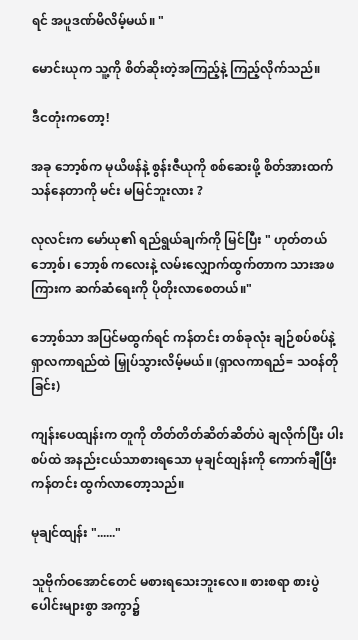ရင် အပူဒဏ်မိလိမ့်မယ်။ "

မောင်းယုက သူ့ကို စိတ်ဆိုးတဲ့အကြည့်နဲ့ ကြည့်လိုက်သည်။

ဒီငတုံးကတော့!

အခု ဘော့စ်က မုယိဖန်နဲ့ စွန်းဇီယုကို စစ်ဆေးဖို့ စိတ်အားထက်သန်နေတာကို မင်း မမြင်ဘူးလား ?

လုလင်းက မော်ယု၏ ရည်ရွယ်ချက်ကို မြင်ပြီး " ဟုတ်တယ် ဘော့စ်၊ ဘော့စ် ကလေးနဲ့ လမ်းလျှောက်ထွက်တာက သားအဖကြားက ဆက်ဆံရေးကို ပိုတိုးလာစေတယ်။"

ဘော့စ်သာ အပြင်မထွက်ရင် ကန်တင်း တစ်ခုလုံး ချဉ်စပ်စပ်နဲ့ ရှာလကာရည်ထဲ မြှုပ်သွားလိမ့်မယ်။ (ရှာလကာရည်= သဝန်တိုခြင်း)

ကျန်းပေထျန်းက တူကို တိတ်တိတ်ဆိတ်ဆိတ်ပဲ ချလိုက်ပြီး ပါးစပ်ထဲ အနည်းငယ်သာစားရသော မုချင်ထျန်းကို ကောက်ချီပြီး ကန်တင်း ထွက်လာတော့သည်။

မုချင်ထျန်း "......"

သူဗိုက်ဝအောင်တေင် မစားရသေးဘူးလေ။ စားစရာ စားပွဲပေါင်းများစွာ အကွာ၌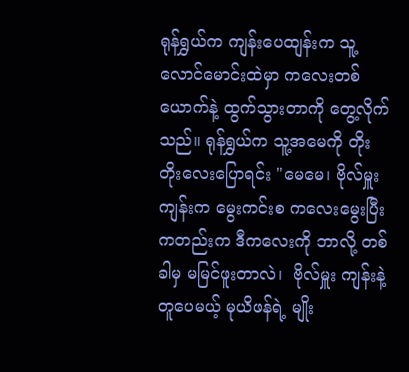ရုန်ရွှယ်က ကျန်းပေထျန်းက သူ့လောင်မောင်းထဲမှာ ကလေးတစ်ယောက်နဲ့ ထွက်သွားတာကို တွေ့လိုက်သည်။ ရုန်ရွှယ်က သူ့အမေကို တိုးတိုးလေးပြောရင်း "မေမေ၊ ဗိုလ်မှူး ကျန်းက မွေးကင်းစ ကလေးမွေးပြီးကတည်းက ဒီကလေးကို ဘာလို့ တစ်ခါမှ မမြင်ဖူးတာလဲ၊  ဗိုလ်မှူး ကျန်းနဲ့ တူပေမယ့် မုယိဖန်ရဲ့ မျိုး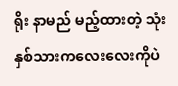ရိုး နာမည် မည့်ထားတဲ့ သုံးနှစ်သားကလေးလေးကိုပဲ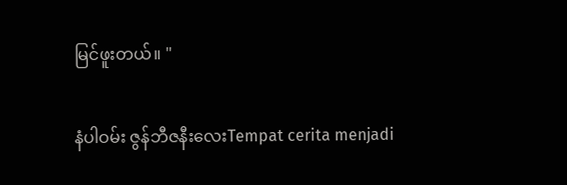မြင်ဖူးတယ်။ "

နံပါဝမ်း ဇွန်ဘီဇနီးလေးTempat cerita menjadi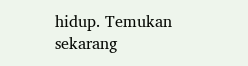hidup. Temukan sekarang